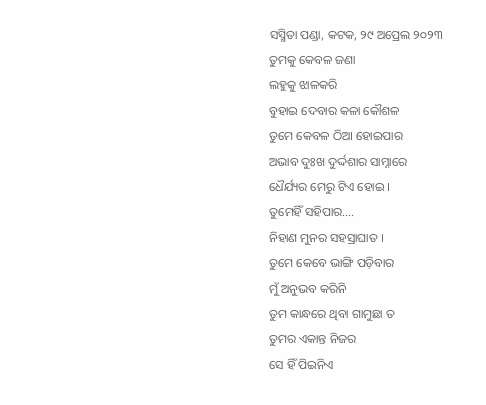ସସ୍ମିତା ପଣ୍ଡା, କଟକ, ୨୯ ଅପ୍ରେଲ ୨୦୨୩
ତୁମକୁ କେବଳ ଜଣା
ଲହୁକୁ ଝାଳକରି
ବୁହାଇ ଦେବାର କଳା କୌଶଳ
ତୁମେ କେବଳ ଠିଆ ହୋଇପାର
ଅଭାବ ଦୁଃଖ ଦୁର୍ଦ୍ଦଶାର ସାମ୍ନାରେ
ଧୈର୍ଯ୍ୟର ମେରୁ ଟିଏ ହୋଇ ।
ତୁମେହିଁ ସହିପାର….
ନିହାଣ ମୁନର ସହସ୍ରାଘାତ ।
ତୁମେ କେବେ ଭାଙ୍ଗି ପଡ଼ିବାର
ମୁଁ ଅନୁଭବ କରିନି
ତୁମ କାନ୍ଧରେ ଥିବା ଗାମୁଛା ତ
ତୁମର ଏକାନ୍ତ ନିଜର
ସେ ହିଁ ପିଇନିଏ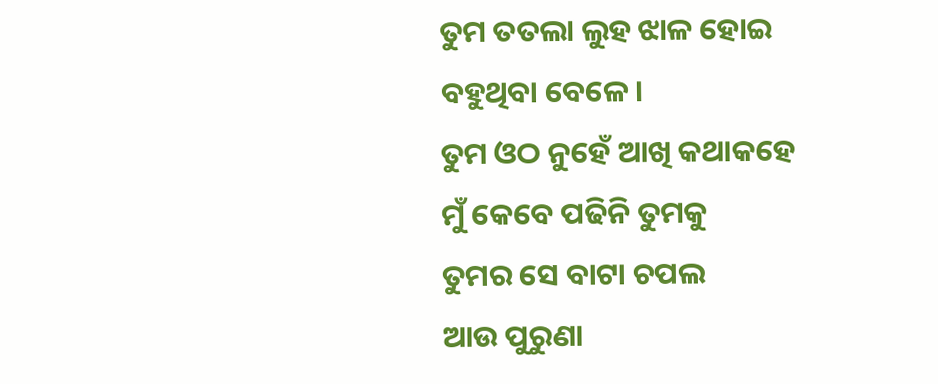ତୁମ ତତଲା ଲୁହ ଝାଳ ହୋଇ
ବହୁଥିବା ବେଳେ।
ତୁମ ଓଠ ନୁହେଁ ଆଖି କଥାକହେ
ମୁଁ କେବେ ପଢିନି ତୁମକୁ
ତୁମର ସେ ବାଟା ଚପଲ
ଆଉ ପୁରୁଣା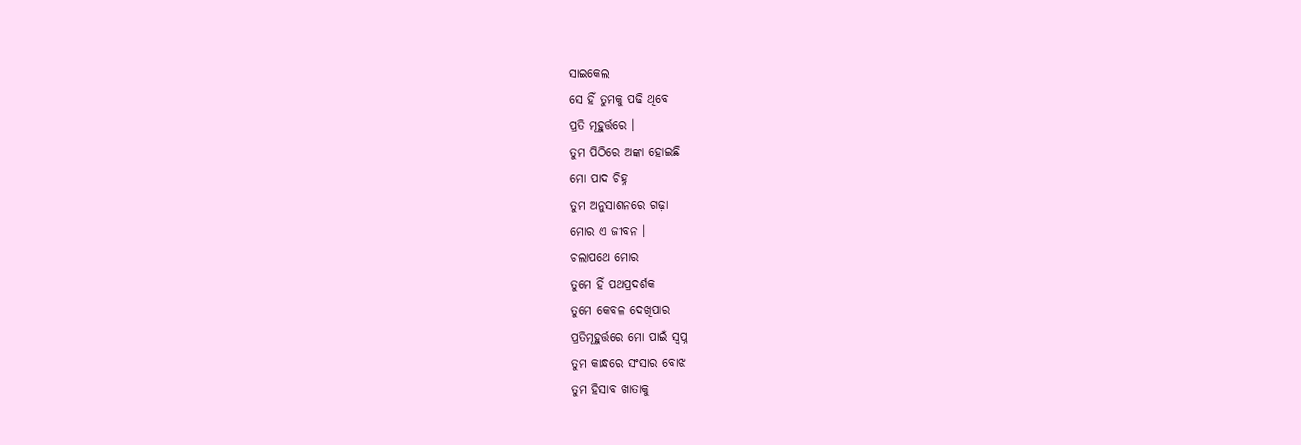ସାଇକେଲ
ସେ ହିଁ ତୁମକୁ ପଢି ଥିବେ
ପ୍ରତି ମୂହୁର୍ତ୍ତରେ ।
ତୁମ ପିଠିରେ ଅଙ୍କା ହୋଇଛି
ମୋ ପାଦ ଚିହ୍ନ
ତୁମ ଅନୁସାଶନରେ ଗଢ଼ା
ମୋର ଏ ଜୀବନ ।
ଚଲାପଥେ ମୋର
ତୁମେ ହିଁ ପଥପ୍ରଦର୍ଶକ
ତୁମେ କେବଳ ଦେଖିପାର
ପ୍ରତିମୂହୁର୍ତ୍ତରେ ମୋ ପାଇଁ ସ୍ବପ୍ନ
ତୁମ କାନ୍ଧରେ ସଂସାର ବୋଝ
ତୁମ ହିସାବ ଖାତାକୁ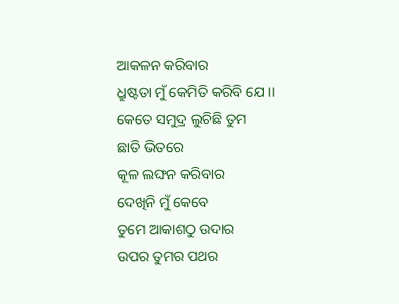ଆକଳନ କରିବାର
ଧ୍ରୁଷ୍ଟତା ମୁଁ କେମିତି କରିବି ଯେ ।।
କେତେ ସମୁଦ୍ର ଲୁଚିଛି ତୁମ
ଛାତି ଭିତରେ
କୂଳ ଲଙ୍ଘନ କରିବାର
ଦେଖିନି ମୁଁ କେବେ
ତୁମେ ଆକାଶଠୁ ଉଦାର
ଉପର ତୁମର ପଥର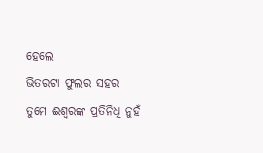ହେଲେ
ଭିତରଟା ଫୁଲର ସହର
ତୁମେ ଈଶ୍ବରଙ୍କ ପ୍ରତିନିଧି ନୁହଁ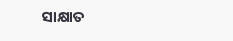ସାକ୍ଷାତ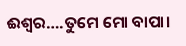ଈଶ୍ବର….ତୁମେ ମୋ ବାପା।